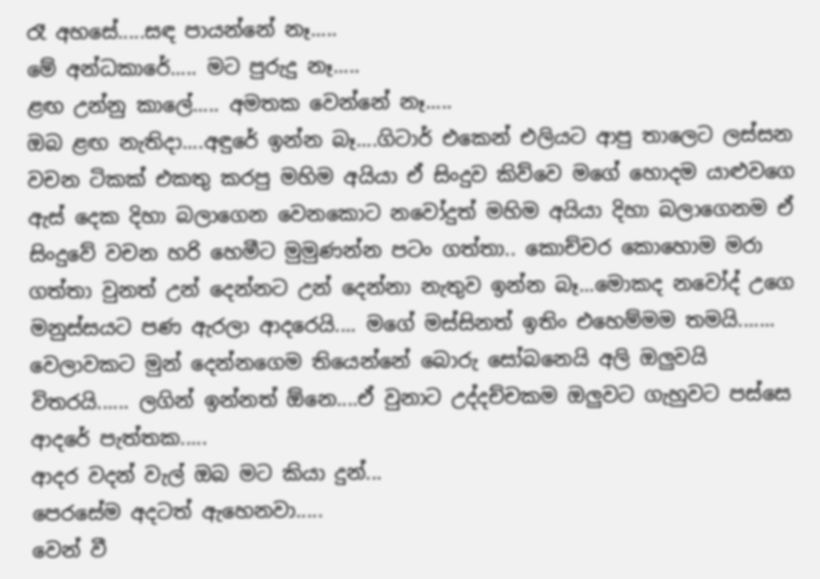රෑ අහසේ.....සඳ පායන්නේ නෑ.....
මේ අන්ධකාරේ..... මට පුරුදු නෑ.....
ළඟ උන්නු කාලේ..... අමතක වෙන්නේ නෑ.....
ඔබ ළඟ නැතිදා....අඳුරේ ඉන්න බෑ....ගිටාර් එකෙන් එලියට ආපු තාලෙට ලස්සන වචන ටිකක් එකතු කරපු මහිම අයියා ඒ සිංදුව කිව්වෙ මගේ හොදම යාළුවගෙ ඇස් දෙක දිහා බලාගෙන වෙනකොට නවෝදුත් මහිම අයියා දිහා බලාගෙනම ඒ සිංදුවේ වචන හරි හෙමීට මුමුණන්න පටං ගත්තා.. කොච්චර කොහොම මරා ගත්තා වුනත් උන් දෙන්නට උන් දෙන්නා නැතුව ඉන්න බෑ...මොකද නවෝද් උගෙ මනුස්සයට පණ ඇරලා ආදරෙයි.... මගේ මස්සිනත් ඉතිං එහෙම්මම තමයි....... වෙලාවකට මුන් දෙන්නගෙම තියෙන්නේ බොරු සෝබනෙයි අලි ඔලුවයි විතරයි...... ලගින් ඉන්නත් ඕනෙ....ඒ වුනාට උද්දච්චකම ඔලුවට ගැහුවට පස්සෙ ආදරේ පැත්තක.....
ආදර වදන් වැල් ඔබ මට කියා දුන්...
පෙරසේම අදටත් ඇහෙනවා.....
වෙන් වී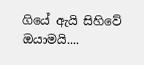ගියේ ඇයි සිහිවේ ඔයාමයි....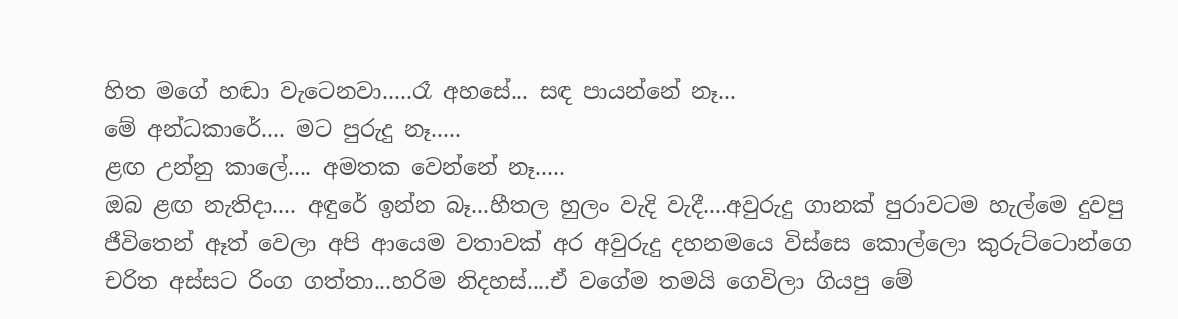හිත මගේ හඬා වැටෙනවා.....රෑ අහසේ... සඳ පායන්නේ නෑ...
මේ අන්ධකාරේ.... මට පුරුදු නෑ.....
ළඟ උන්නු කාලේ.... අමතක වෙන්නේ නෑ.....
ඔබ ළඟ නැතිදා.... අඳුරේ ඉන්න බෑ...හීතල හුලං වැදි වැදී....අවුරුදු ගානක් පුරාවටම හැල්මෙ දුවපු ජීවිතෙන් ඈත් වෙලා අපි ආයෙම වතාවක් අර අවුරුදු දහනමයෙ විස්සෙ කොල්ලො කුරුට්ටොන්ගෙ චරිත අස්සට රිංග ගත්තා...හරිම නිදහස්....ඒ වගේම තමයි ගෙවිලා ගියපු මේ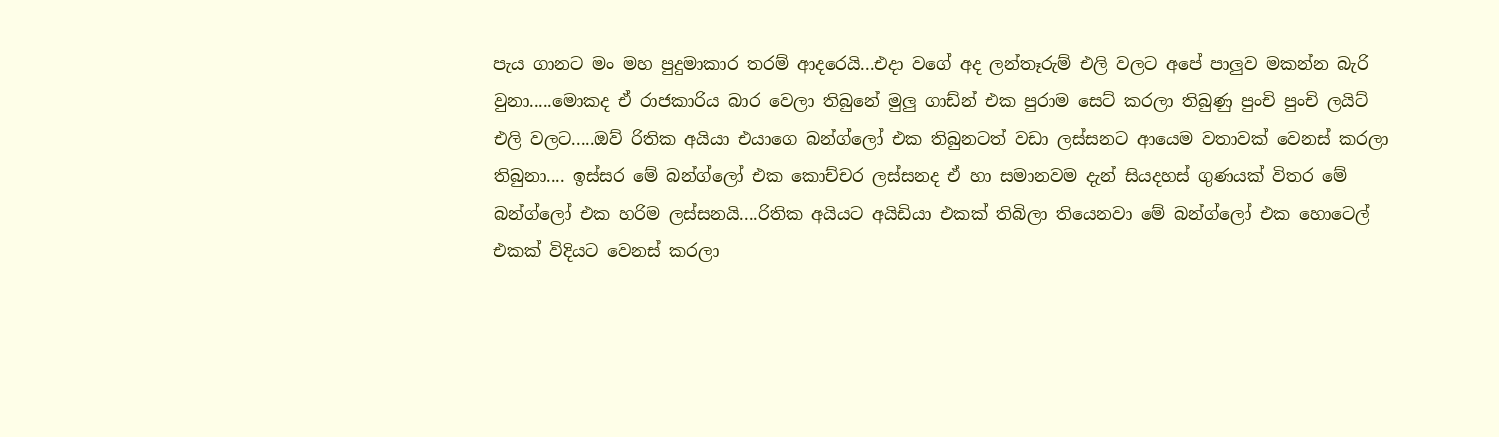පැය ගානට මං මහ පුදුමාකාර තරම් ආදරෙයි...එදා වගේ අද ලන්තෑරුම් එලි වලට අපේ පාලුව මකන්න බැරි වුනා.....මොකද ඒ රාජකාරිය බාර වෙලා තිබුනේ මුලු ගාඩ්න් එක පුරාම සෙට් කරලා තිබුණු පුංචි පුංචි ලයිට් එලි වලට.....ඔව් රිතික අයියා එයාගෙ බන්ග්ලෝ එක තිබුනටත් වඩා ලස්සනට ආයෙම වතාවක් වෙනස් කරලා තිබුනා.... ඉස්සර මේ බන්ග්ලෝ එක කොච්චර ලස්සනද ඒ හා සමානවම දැන් සියදහස් ගුණයක් විතර මේ බන්ග්ලෝ එක හරිම ලස්සනයි....රිතික අයියට අයිඩියා එකක් තිබිලා තියෙනවා මේ බන්ග්ලෝ එක හොටෙල් එකක් විදියට වෙනස් කරලා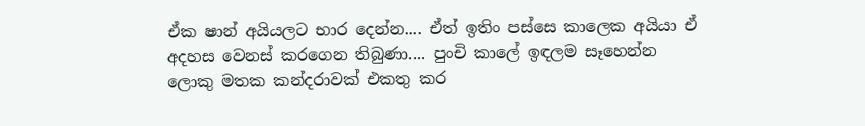ඒක ෂාන් අයියලට භාර දෙන්න.... ඒත් ඉතිං පස්සෙ කාලෙක අයියා ඒ අදහස වෙනස් කරගෙන තිබුණා.... පුංචි කාලේ ඉඳලම සෑහෙන්න ලොකු මතක කන්දරාවක් එකතු කර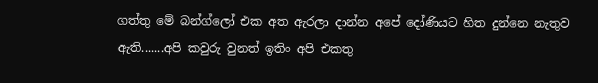ගත්තු මේ බන්ග්ලෝ එක අත ඇරලා දාන්න අපේ දෝණියට හිත දුන්නෙ නැතුව ඇති.......අපි කවුරු වුනත් ඉතිං අපි එකතු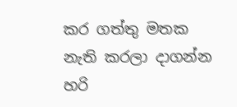කර ගත්තු මතක නැති කරලා දාගන්න හරි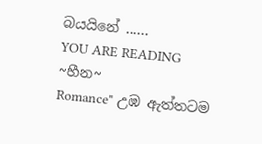බයයිනේ ......
YOU ARE READING
~හීන~
Romance" උඹ ඇත්තටම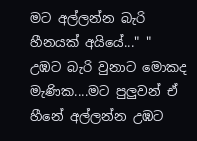මට අල්ලන්න බැරි හීනයක් අයියේ..." " උඹට බැරි වුනාට මොකද මැණික....මට පුලුවන් ඒ හීනේ අල්ලන්න උඹට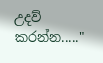උදව් කරන්න....."